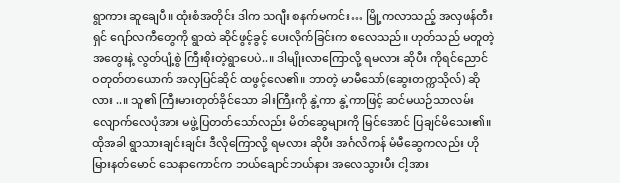ရွာကား ဆူချေပီ။ ထုံးစံအတိုင်း ဒါက သဂျီး စနက်မကင်း… မြို့ကလာသည့် အလှဖန်တီးရှင် ဂျော်လကီတွေကို ရွာထဲ ဆိုင်ဖွင့်ခွင့် ပေးလိုက်ခြင်းက စလေသည်။ ဟုတ်သည် မတူတဲ့အတွေးနဲ့ လွတ်ပျံ့စွဲ ကြီးစိုးတဲ့ရွာပေပဲ..။ ဒါမျိုးလာကြောလို့ ရမလား ဆိုပီး ကိုရင်ညောင်ဝတုတ်တယောက် အလှပြင်ဆိုင် ထဖွင့်လေ၏။ ဘာတဲ့ မာမီသော်(ဆွေးတက္ကသိုလ်) ဆိုလား ..။ သူ၏ ကြီးမားတုတ်ခိုင်သော ခါးကြီးကို နွဲ့ကာ နွဲ့ကာဖြင့် ဆင်မယဉ်သာလမ်းလျောက်လေပုံအား မဖွဲ့ပြတတ်သော်လည်း မိတ်ဆွေများကို မြင်အောင် ပြချင်မိသေး၏။ ထိုအခါ ရွာသားချင်းချင်း ဒီလိုကြောလို့ ရမလား ဆိုပီး အင်္ဂလိကန် မံမီဆွေကလည်း ဟိုမြားနတ်မောင် သေနာကောင်က ဘယ်ချောင်ဘယ်နား အလေသွားပီး ငါ့အား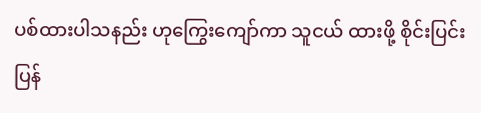ပစ်ထားပါသနည်း ဟုကြွေးကျော်ကာ သူငယ် ထားဖို့ စိုင်းပြင်းပြန်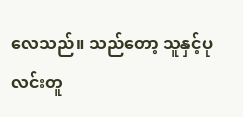လေသည်။ သည်တော့ သူနှင့်ပုလင်းတူ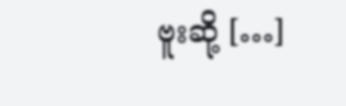ဗူးဆို့ […]